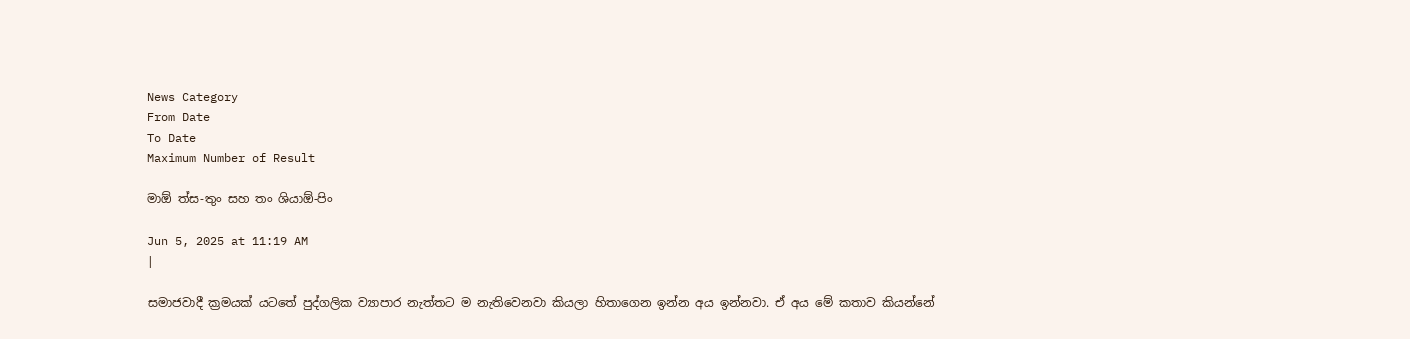News Category
From Date
To Date
Maximum Number of Result

මාඕ ත්ස-තුං සහ තං ශියාඕ-පිං

Jun 5, 2025 at 11:19 AM
|

සමාජවාදී ක්‍රමයක් යටතේ පුද්ගලික ව්‍යාපාර නැත්තට ම නැතිවෙනවා කියලා හිතාගෙන ඉන්න අය ඉන්නවා. ඒ අය මේ කතාව කියන්නේ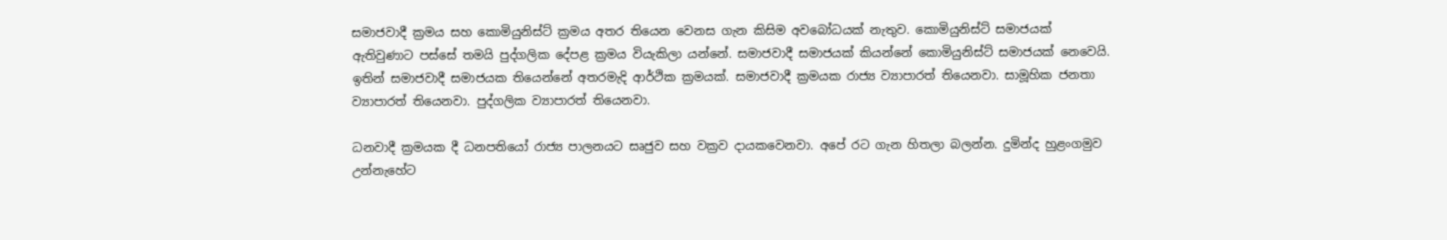සමාජවාදී ක්‍රමය සහ කොමියුනිස්ට් ක්‍රමය අතර තියෙන වෙනස ගැන කිසිම අවබෝධයක් නැතුව. කොමියුනිස්ට් සමාජයක් ඇතිවුණාට පස්සේ තමයි පුද්ගලික දේපළ ක්‍රමය වියැකිලා යන්නේ. සමාජවාදී සමාජයක් කියන්නේ කොමියුනිස්ට් සමාජයක් නෙවෙයි. ඉතින් සමාජවාදී සමාජයක තියෙන්නේ අතරමැදි ආර්ථික ක්‍රමයක්. සමාජවාදී ක්‍රමයක රාජ්‍ය ව්‍යාපාරත් තියෙනවා. සාමූහික ජනතා ව්‍යාපාරත් තියෙනවා. පුද්ගලික ව්‍යාපාරත් තියෙනවා.

ධනවාදී ක්‍රමයක දී ධනපතියෝ රාජ්‍ය පාලනයට සෘජුව සහ වක්‍රව දායකවෙනවා. අපේ රට ගැන හිතලා බලන්න. දුමින්ද හුළංගමුව උන්නැහේට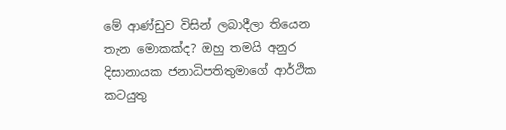මේ ආණ්ඩු‍ව විසින් ලබාදීලා තියෙන තැන මොකක්ද? ඔහු තමයි අනුර දිසානායක ජනාධිපතිතුමාගේ ආර්ථික කටයුතු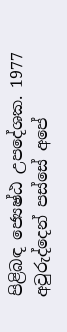පිළිබඳ ජ්‍යෙෂ්ඨ උපදේශක. 1977 අවුරුද්දෙන් පස්සේ අපේ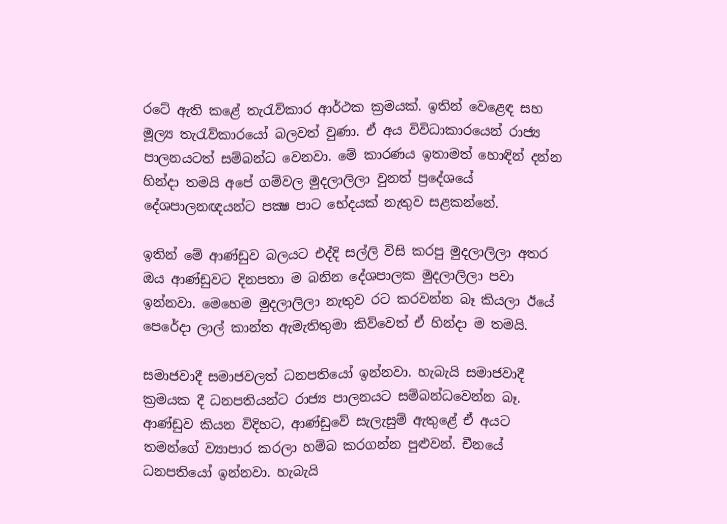රටේ ඇති කළේ තැරැව්කාර ආර්ථක ක්‍රමයක්. ඉතින් වෙළෙඳ සහ මූල්‍ය තැරැව්කාරයෝ බලවත් වුණා. ඒ අය විවිධාකාරයෙන් රාජ්‍ය පාලනයටත් සම්බන්ධ වෙනවා. මේ කාරණය ඉතාමත් හොඳින් දන්න හින්දා තමයි අපේ ගම්වල මුදලාලිලා වුනත් ප්‍රදේශයේ දේශපාලනඥයන්ට පක්‍ෂ පාට භේදයක් නැතුව සළකන්නේ.

ඉතින් මේ ආණ්ඩුව බලයට එද්දි සල්ලි විසි කරපු මුදලාලිලා අතර ඔය ආණ්ඩුවට දිනපතා ම බනින දේශපාලක මුදලාලිලා පවා ඉන්නවා. මෙහෙම මුදලාලිලා නැතුව රට කරවන්න බෑ කියලා ඊයේ පෙරේදා ලාල් කාන්ත ඇමැතිතුමා කිව්වෙත් ඒ හින්දා ම තමයි.

සමාජවාදී සමාජවලත් ධනපතියෝ ඉන්නවා. හැබැයි සමාජවාදී ක්‍රමයක දී ධනපතියන්ට රාජ්‍ය පාලනයට සම්බන්ධවෙන්න බෑ. ආණ්ඩුව කියන විදිහට, ආණ්ඩුවේ සැලැසුම් ඇතුළේ ඒ අයට තමන්ගේ ව්‍යාපාර කරලා හම්බ කරගන්න පුළුවන්. චීනයේ ධනපතියෝ ඉන්නවා. හැබැයි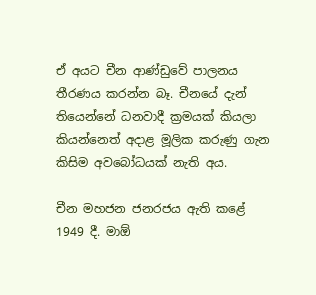ඒ අයට චීන ආණ්ඩුවේ පාලනය තීරණය කරන්න බෑ. චීනයේ දැන් තියෙන්නේ ධනවාදී ක්‍රමයක් කියලා කියන්නෙත් අදාළ මූලික කරුණු ගැන කිසිම අවබෝධයක් නැති අය.

චීන මහජන ජනරජය ඇති කළේ 1949 දී. මාඕ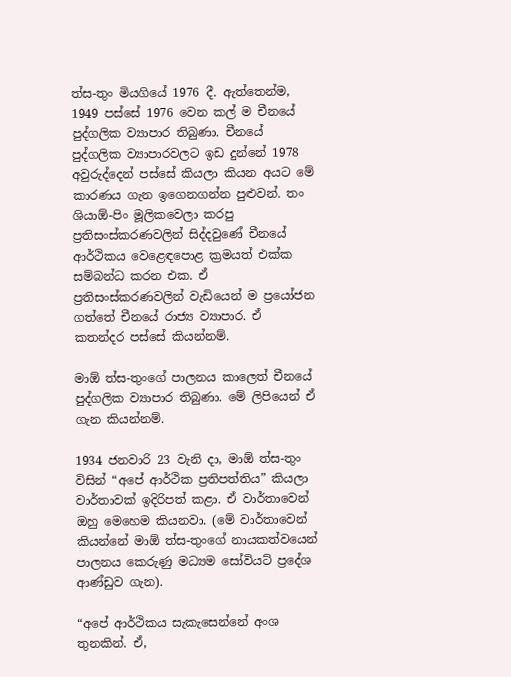ත්ස-තුං මියගියේ 1976 දී. ඇත්තෙන්ම, 1949 පස්සේ 1976 වෙන කල් ම චීනයේ පුද්ගලික ව්‍යාපාර තිබුණා. චීනයේ පුද්ගලික ව්‍යාපාරවලට ඉඩ දුන්නේ 1978 අවුරුද්දෙන් පස්සේ කියලා කියන අයට මේ කාරණය ගැන ඉගෙනගන්න පුළුවන්. තං ශියාඕ-පිං මූලිකවෙලා කරපු ප්‍රතිසංස්කරණවලින් සිද්දවුණේ චීනයේ ආර්ථිකය වෙළෙඳපොළ ක්‍රමයත් එක්ක සම්බන්ධ කරන එක. ඒ ප්‍රතිසංස්කරණවලින් වැඩියෙන් ම ප්‍රයෝජන ගත්තේ චීනයේ රාජ්‍ය ව්‍යාපාර. ඒ කතන්දර පස්සේ කියන්නම්.

මාඕ ත්ස-තුංගේ පාලනය කාලෙත් චීනයේ පුද්ගලික ව්‍යාපාර තිබුණා. මේ ලිපියෙන් ඒ ගැන කියන්නම්.

1934 ජනවාරි 23 වැනි දා, මාඕ ත්ස-තුං විසින් “අපේ ආර්ථික ප්‍රතිපත්තිය” කියලා වාර්තාවක් ඉදිරිපත් කළා. ඒ වාර්තාවෙන් ඔහු මෙහෙම කියනවා. (මේ වාර්තාවෙන් කියන්නේ මාඕ ත්ස-තුංගේ නායකත්වයෙන් පාලනය කෙරුණු මධ්‍යම සෝවියට් ප්‍රදේශ ආණ්ඩුව ගැන).

“අපේ ආර්ථිකය සැකැසෙන්නේ අංශ තුනකින්. ඒ,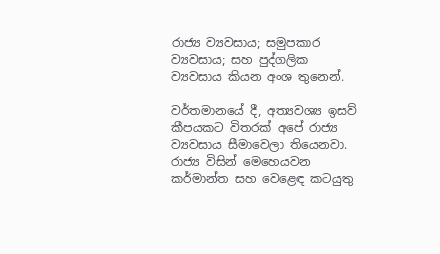රාජ්‍ය ව්‍යවසාය; සමුපකාර ව්‍යවසාය; සහ පුද්ගලික ව්‍යවසාය කියන අංශ තුනෙන්.

වර්තමානයේ දී, අත්‍යවශ්‍ය ඉසව් කීපයකට විතරක් අපේ රාජ්‍ය ව්‍යවසාය සීමාවෙලා තියෙනවා. රාජ්‍ය විසින් මෙහෙයවන කර්මාන්ත සහ වෙළෙඳ කටයුතු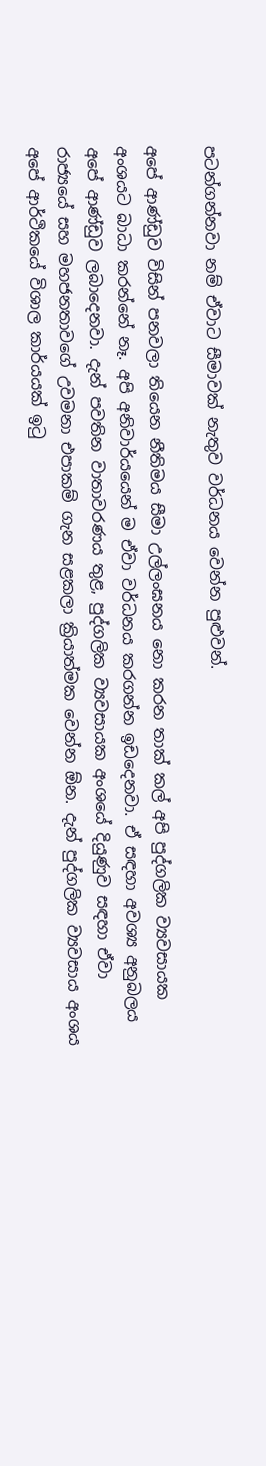පටන්ගන්නවා නම් ඒවාට සීමාවක් නැතුව වර්ධනය වෙන්න පුළුවන්.

අපේ ආණ්ඩුව විසින් පනවලා තියෙන නීතිමය සීමා උල්ලංඝනය නො කරන තාක් කල් අපි පුද්ගලික ව්‍යවසායක අංශයට බාධා කරන්නේ නෑ. අපි අනිවාර්යයෙන් ම ඒවා වර්ධනය කරගන්න ඉඩදෙනවා. ඒ සඳහා අවශ්‍ය අනුබලය අපේ ආණ්ඩුව ලබාදෙනවා. දැන් පවතින වාතාවරණය තුළ, පුද්ගලික ව්‍යවසායක අංශයේ දියුණුව සඳහා ඒවා රාජ්‍යයේ සහ මහජනතාවගේ උවමනා එපාකම් ගැන සළකලා ක්‍රියාත්මක වෙන්න ඕන. දැන් පුද්ගලික ව්‍යවසාය අංශය අපේ ආර්ථිකයේ විශාල කාර්යයක් ඉටු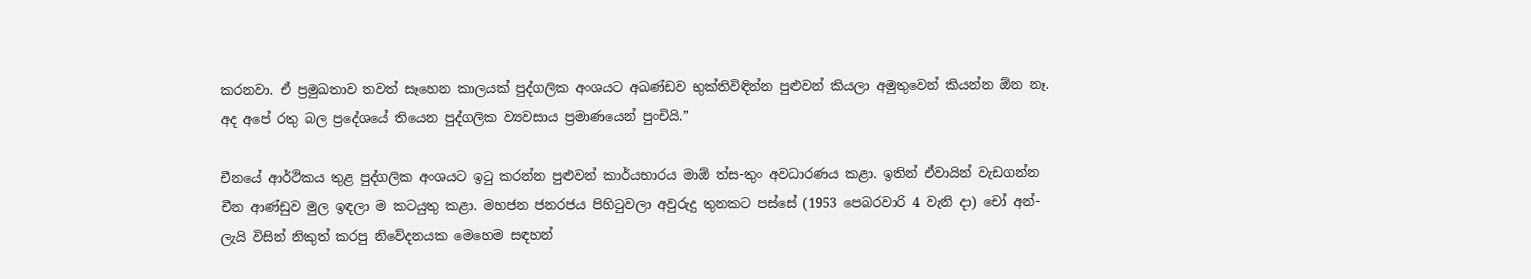කරනවා. ඒ ප්‍රමුඛතාව තවත් සෑහෙන කාලයක් පුද්ගලික අංශයට අඛණ්ඩව භුක්තිවිඳින්න පුළුවන් කියලා අමුතුවෙන් කියන්න ඕන නෑ. අද අපේ රතු බල ප්‍රදේශයේ තියෙන පුද්ගලික ව්‍යවසාය ප්‍රමාණයෙන් පුංචියි.”

චීනයේ ආර්ථිකය තුළ පුද්ගලික අංශයට ඉටු කරන්න පුළුවන් කාර්යභාරය මාඕ ත්ස-තුං අවධාරණය කළා. ඉතින් ඒවායින් වැඩගන්න චීන ආණ්ඩුව මුල ඉඳලා ම කටයුතු කළා. මහජන ජනරජය පිහිටුවලා අවුරුදු තුනකට පස්සේ (1953 පෙබරවාරි 4 වැනි දා) චෝ අන්-ලැයි විසින් නිකුත් කරපු නිවේදනයක මෙහෙම සඳහන්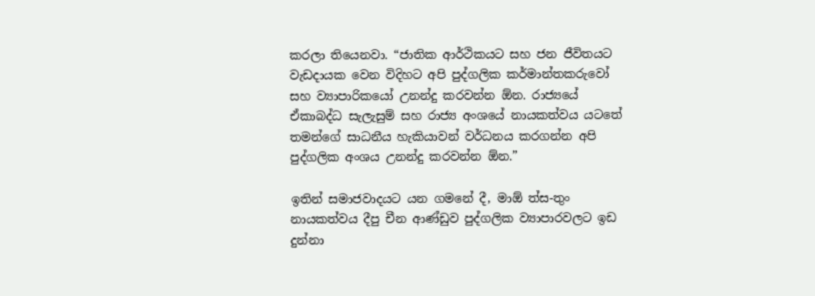කරලා තියෙනවා. “ජාතික ආර්ථිකයට සහ ජන ජීවිතයට වැඩදායක වෙන විදිහට අපි පුද්ගලික කර්මාන්තකරුවෝ සහ ව්‍යාපාරිකයෝ උනන්දු කරවන්න ඕන. රාජ්‍යයේ ඒකාබද්ධ සැලැසුම් සහ රාජ්‍ය අංශයේ නායකත්වය යටතේ තමන්ගේ සාධනීය හැකියාවන් වර්ධනය කරගන්න අපි පුද්ගලික අංශය උනන්දු කරවන්න ඕන.”

ඉතින් සමාජවාදයට යන ගමනේ දී, මාඕ ත්ස-තුං නායකත්වය දීපු චීන ආණ්ඩුව පුද්ගලික ව්‍යාපාරවලට ඉඩ දුන්නා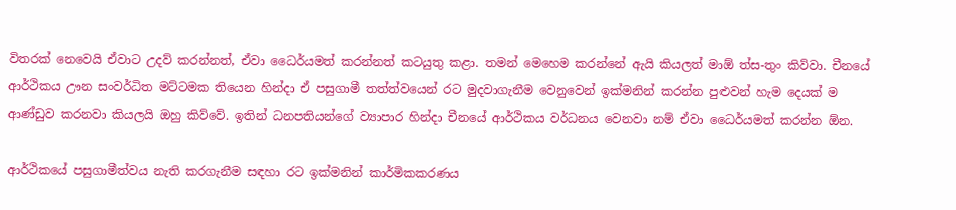විතරක් නෙවෙයි ඒවාට උදව් කරන්නත්, ඒවා ධෛර්යමත් කරන්නත් කටයුතු කළා. තමන් මෙහෙම කරන්නේ ඇයි කියලත් මාඕ ත්ස-තුං කිව්වා. චීනයේ ආර්ථිකය ඌන සංවර්ධිත මට්ටමක තියෙන හින්දා ඒ පසුගාමී තත්ත්වයෙන් රට මුදවාගැනීම වෙනුවෙන් ඉක්මනින් කරන්න පුළුවන් හැම දෙයක් ම ආණ්ඩුව කරනවා කියලයි ඔහු කිව්වේ. ඉතින් ධනපතියන්ගේ ව්‍යාපාර හින්දා චීනයේ ආර්ථිකය වර්ධනය වෙනවා නම් ඒවා ධෛර්යමත් කරන්න ඕන.

ආර්ථිකයේ පසුගාමීත්වය නැති කරගැනීම සඳහා රට ඉක්මනින් කාර්මිකකරණය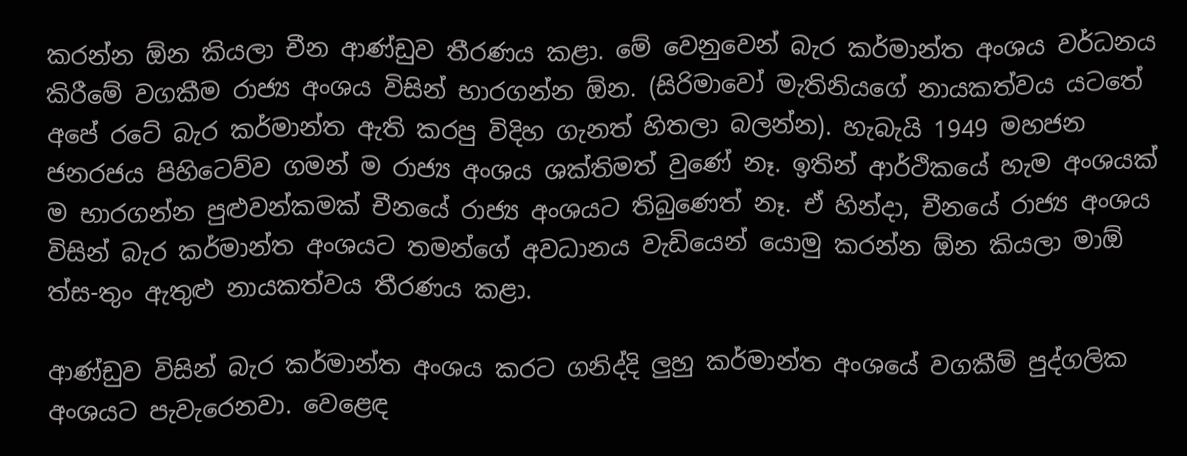කරන්න ඕන කියලා චීන ආණ්ඩුව තීරණය කළා. මේ වෙනුවෙන් බැර කර්මාන්ත අංශ‍ය වර්ධනය කිරීමේ වගකීම රාජ්‍ය අංශය විසින් භාරගන්න ඕන. (සිරිමාවෝ මැතිනියගේ නායකත්වය යටතේ අපේ රටේ බැර කර්මාන්ත ඇති කරපු විදිහ ගැනත් හිතලා බලන්න). හැබැයි 1949 මහජන ජනරජය පිහිටෙව්ව ගමන් ම රාජ්‍ය අංශය ශක්තිමත් වුණේ නෑ. ඉතින් ආර්ථිකයේ හැම අංශයක් ම භාරගන්න පුළුවන්කමක් චීනයේ රාජ්‍ය අංශයට තිබුණෙත් නෑ. ඒ හින්දා, චීනයේ රාජ්‍ය අංශය විසින් බැර කර්මාන්ත අංශයට තමන්ගේ අවධානය වැඩියෙන් යොමු කරන්න ඕන කියලා මාඕ ත්ස-තුං ඇතුළු නායකත්වය තීරණය කළා.

ආණ්ඩුව විසින් බැර කර්මාන්ත අංශය කරට ගනිද්දි ලුහු කර්මාන්ත අංශයේ වගකීම් පුද්ගලික අංශයට පැවැරෙනවා. වෙළෙඳ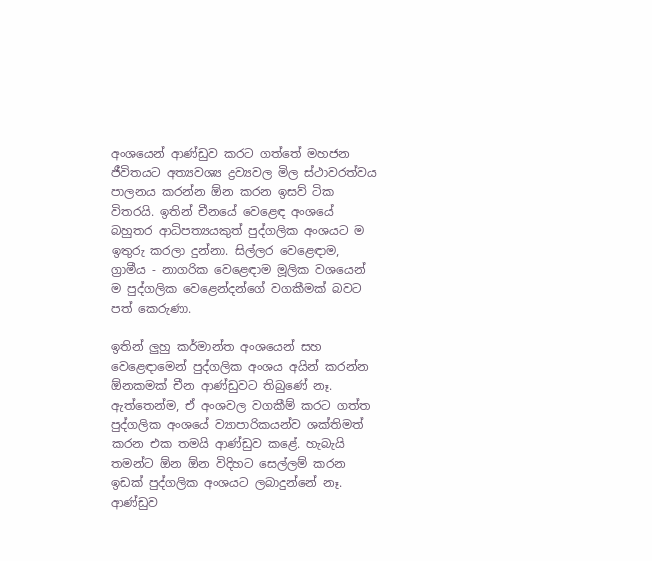අංශයෙන් ආණ්ඩුව කරට ගත්තේ මහජන ජීවිතයට අත්‍යවශ්‍ය ද්‍රව්‍යවල මිල ස්ථාවරත්වය පාලනය කරන්න ඕන කරන ඉසව් ටික විතරයි. ඉතින් චීනයේ වෙළෙඳ අංශයේ බහුතර ආධිපත්‍යයකුත් පුද්ගලික අංශයට ම ඉතුරු කරලා දුන්නා. සිල්ලර වෙළෙඳාම, ග්‍රාමීය - නාගරික වෙළෙඳාම මූලික වශයෙන් ම පුද්ගලික වෙළෙන්දන්ගේ වගකීමක් බවට පත් කෙරුණා.

ඉතින් ලුහු කර්මාන්ත අංශයෙන් සහ වෙළෙඳාමෙන් පුද්ගලික අංශය අයින් කරන්න ඕනකමක් චීන ආණ්ඩුවට තිබුණේ නෑ. ඇත්තෙන්ම, ඒ අංශවල වගකීම් කරට ගත්ත පුද්ගලික අංශයේ ව්‍යාපාරිකයන්ව ශක්තිමත් කරන එක තමයි ආණ්ඩුව කළේ. හැබැයි තමන්ට ඕන ඕන විදිහට සෙල්ලම් කරන ඉඩක් පුද්ගලික අංශයට ලබාදුන්නේ නෑ. ආණ්ඩුව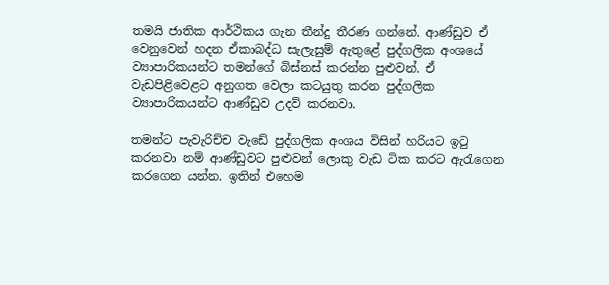තමයි ජාතික ආර්ථිකය ගැන තීන්දු තීරණ ගන්නේ. ආණ්ඩුව ඒ වෙනුවෙන් හදන ඒකාබද්ධ සැලැසුම් ඇතුළේ පුද්ගලික අංශයේ ව්‍යාපාරිකයන්ට තමන්ගේ බිස්නස් කරන්න පුළුවන්. ඒ වැඩපිළිවෙළට අනුගත වෙලා කටයුතු කරන පුද්ගලික ව්‍යාපාරිකයන්ට ආණ්ඩුව උදව් කරනවා.

තමන්ට පැවැරිච්ච වැඩේ පුද්ගලික අංශය විසින් හරියට ඉටු කරනවා නම් ආණ්ඩුවට පුළුවන් ලොකු වැඩ ටික කරට ඇරැගෙන කරගෙන යන්න. ඉතින් එහෙම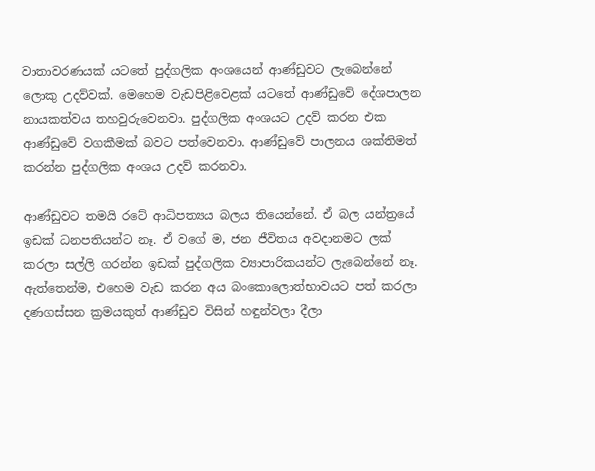වාතාවරණයක් යටතේ පුද්ගලික අංශයෙන් ආණ්ඩුවට ලැබෙන්නේ ලොකු උදව්වක්. මෙහෙම වැඩපිළිවෙළක් යටතේ ආණ්ඩුවේ දේශපාලන නායකත්වය තහවුරුවෙනවා. පුද්ගලික අංශයට උදව් කරන එක ආණ්ඩුවේ වගකීමක් බවට පත්වෙනවා. ආණ්ඩුවේ පාලනය ශක්තිමත් කරන්න පුද්ගලික අංශය උදව් කරනවා.

ආණ්ඩුවට තමයි රටේ ආධිපත්‍යය බලය තියෙන්නේ. ඒ බල යන්ත්‍රයේ ඉඩක් ධනපතියන්ට නෑ. ඒ වගේ ම, ජන ජීවිතය අවදානමට ලක් කරලා සල්ලි ගරන්න ඉඩක් පුද්ගලික ව්‍යාපාරිකයන්ට ලැබෙන්නේ නෑ. ඇත්තෙන්ම, එහෙම වැඩ කරන අය බංකොලොත්භාවයට පත් කරලා දණගස්සන ක්‍රමයකුත් ආණ්ඩුව විසින් හඳුන්වලා දීලා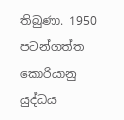තිබුණා. 1950 පටන්ගත්ත කොරියානු යුද්ධය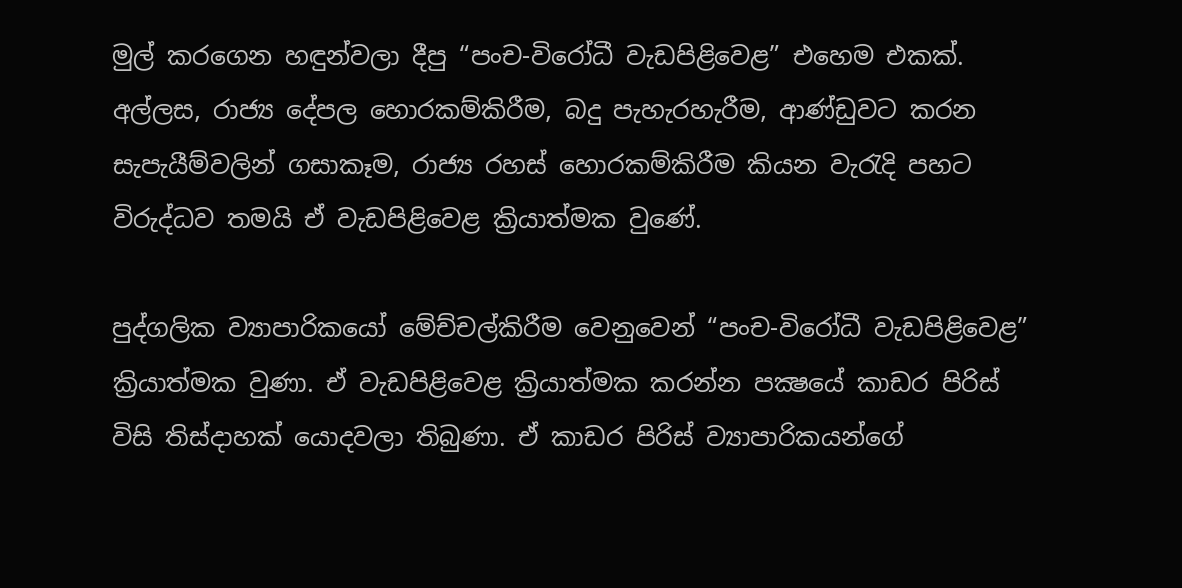මුල් කරගෙන හඳුන්වලා දීපු “පංච-විරෝධී වැඩපිළිවෙළ” එහෙම එකක්. අල්ලස, රාජ්‍ය දේපල හොරකම්කිරීම, බදු පැහැරහැරීම, ආණ්ඩුවට කරන සැපැයීම්වලින් ගසාකෑම, රාජ්‍ය රහස් හොරකම්කිරීම කියන වැරැදි පහට විරුද්ධව තමයි ඒ වැඩපිළිවෙළ ක්‍රියාත්මක වුණේ.

පුද්ගලික ව්‍යාපාරිකයෝ මේච්චල්කිරීම වෙනුවෙන් “පංච-විරෝධී වැඩපිළිවෙළ” ක්‍රියාත්මක වුණා. ඒ වැඩපිළිවෙළ ක්‍රියාත්මක කරන්න පක්‍ෂයේ කාඩර පිරිස් විසි තිස්දාහක් යොදවලා තිබුණා. ඒ කාඩර පිරිස් ව්‍යාපාරිකයන්ගේ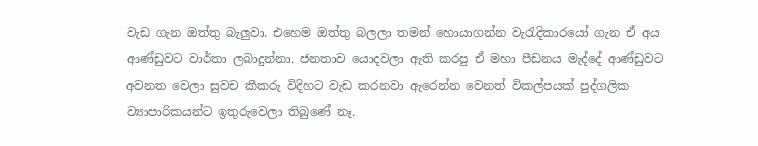වැඩ ගැන ඔත්තු බැලුවා. එහෙම ඔත්තු බලලා තමන් හොයාගන්න වැරැදිකාරයෝ ගැන ඒ අය ආණ්ඩුවට වාර්තා ලබාදුන්නා. ජනතාව යොදවලා ඇති කරපු ඒ මහා පීඩනය මැද්දේ ආණ්ඩුවට අවනත වෙලා සුවච කීකරු විදිහට වැඩ කරනවා ඇරෙන්න වෙනත් විකල්පයක් පුද්ගලික ව්‍යාපාරිකයන්ට ඉතුරුවෙලා තිබුණේ නෑ.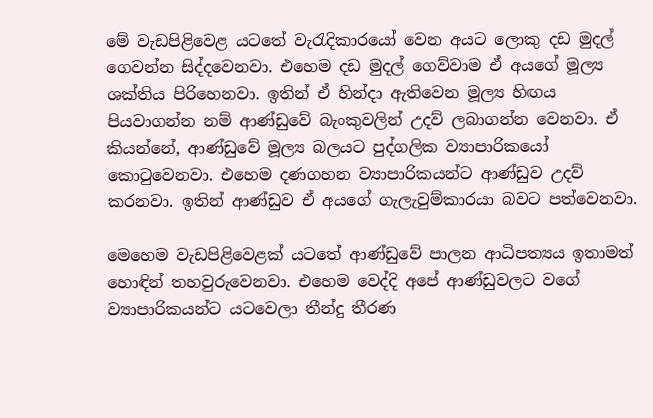මේ වැඩපිළිවෙළ යටතේ වැරැදිකාරයෝ වෙන අයට ලොකු දඩ මුදල් ගෙවන්න සිද්දවෙනවා. එහෙම දඩ මුදල් ගෙව්වාම ඒ අයගේ මූල්‍ය ශක්තිය පිරිහෙනවා. ඉතින් ඒ හින්දා ඇතිවෙන මූල්‍ය හිඟය පියවාගන්න නම් ආණ්ඩුවේ බැංකුවලින් උදව් ලබාගන්න වෙනවා. ඒ කියන්නේ, ආණ්ඩුවේ මූල්‍ය බලයට පුද්ගලික ව්‍යාපාරිකයෝ කොටුවෙනවා. එහෙම දණගහන ව්‍යාපාරිකයන්ට ආණ්ඩුව උදව් කරනවා. ඉතින් ආණ්ඩුව ඒ අයගේ ගැලැවුම්කාරයා බවට පත්වෙනවා.

මෙහෙම වැඩපිළිවෙළක් යටතේ ආණ්ඩුවේ පාලන ආධිපත්‍යය ඉතාමත් හොඳින් තහවුරුවෙනවා. එහෙම වෙද්දි අපේ ආණ්ඩුවලට වගේ ව්‍යාපාරිකයන්ට යටවෙලා තීන්දු තීරණ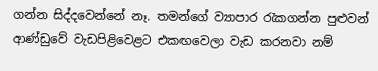ගන්න සිද්දවෙන්නේ නෑ. තමන්ගේ ව්‍යාපාර රැකගන්න පුළුවන් ආණ්ඩුවේ වැඩපිළිවෙළට එකඟවෙලා වැඩ කරනවා නම්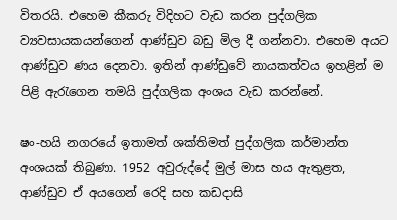විතරයි. එහෙම කීකරු විදිහට වැඩ කරන පුද්ගලික ව්‍යවසායකයන්ගෙන් ආණ්ඩුව බඩු මිල දී ගන්නවා. එහෙම අයට ආණ්ඩුව ණය දෙනවා. ඉතින් ආණ්ඩුවේ නායකත්වය ඉහළින් ම පිළි ඇරැගෙන තමයි පුද්ගලික අංශය වැඩ කරන්නේ.

ෂං-හයි නගරයේ ඉතාමත් ශක්තිමත් පුද්ගලික කර්මාන්ත අංශයක් තිබුණා. 1952 අවුරුද්දේ මුල් මාස හය ඇතුළත, ආණ්ඩුව ඒ අයගෙන් රෙදි සහ කඩදාසි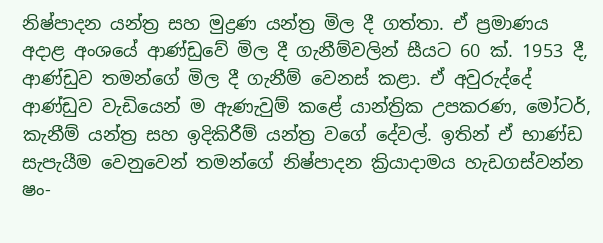නිෂ්පාදන යන්ත්‍ර සහ මුද්‍රණ යන්ත්‍ර මිල දී ගත්තා. ඒ ප්‍රමාණය අදාළ අංශයේ ආණ්ඩුවේ මිල දී ගැනීම්වලින් සීයට 60 ක්. 1953 දී, ආණ්ඩුව තමන්ගේ මිල දී ගැනීම් වෙනස් කළා. ඒ අවුරුද්දේ ආණ්ඩුව වැඩියෙන් ම ඇණැවුම් කළේ යාන්ත්‍රික උපකරණ, මෝටර්, කැනීම් යන්ත්‍ර සහ ඉදිකිරීම් යන්ත්‍ර වගේ දේවල්. ඉතින් ඒ භාණ්ඩ සැපැයීම වෙනුවෙන් තමන්ගේ නිෂ්පාදන ක්‍රියාදාමය හැඩගස්වන්න ෂං-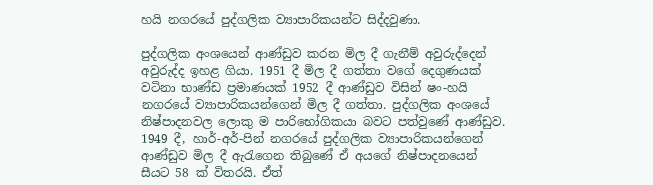හයි නගරයේ පුද්ගලික ව්‍යාපාරිකයන්ට සිද්දවුණා.

පුද්ගලික අංශයෙන් ආණ්ඩුව කරන මිල දී ගැනීම් අවුරුද්දෙන් අවුරුද්ද ඉහළ ගියා. 1951 දී මිල දී ගත්තා වගේ දෙගුණයක් වටිනා භාණ්ඩ ප්‍රමාණයක් 1952 දී ආණ්ඩුව විසින් ෂං-හයි නගරයේ ව්‍යාපාරිකයන්ගෙන් මිල දී ගත්තා. පුද්ගලික අංශයේ නිෂ්පාදනවල ලොකු ම පාරිභෝගිකයා බවට පත්වුණේ ආණ්ඩුව. 1949 දී, හාර්-අර්-පින් නගරයේ පුද්ගලික ව්‍යාපාරිකයන්ගෙන් ආණ්ඩුව මිල දී ඇරැගෙන තිබුණේ ඒ අයගේ නිෂ්පාදනයෙන් සීයට 58 ක් විතරයි. ඒත්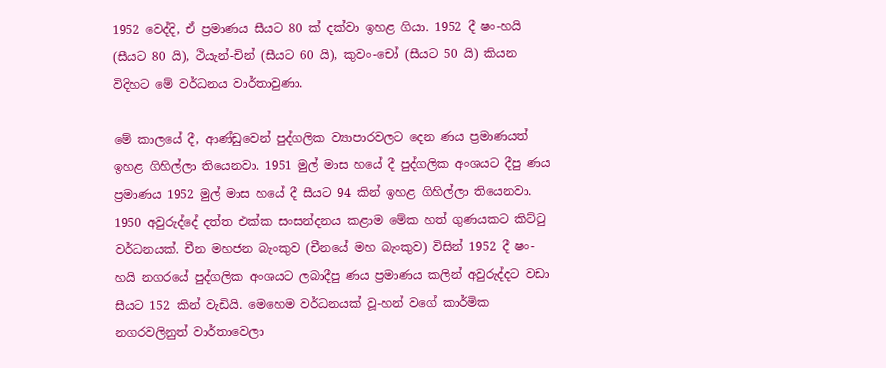1952 වෙද්දි, ඒ ප්‍රමාණය සීයට 80 ක් දක්වා ඉහළ ගියා. 1952 දී ෂං-හයි (සීයට 80 යි), ථියැන්-චින් (සීයට 60 යි), කුවං-චෝ (සීයට 50 යි) කියන විදිහට මේ වර්ධනය වාර්තාවුණා.

මේ කාලයේ දී, ආණ්ඩුවෙන් පුද්ගලික ව්‍යාපාරවලට දෙන ණය ප්‍රමාණයත් ඉහළ ගිහිල්ලා තියෙනවා. 1951 මුල් මාස හයේ දී පුද්ගලික අංශයට දීපු ණය ප්‍රමාණය 1952 මුල් මාස හයේ දී සීයට 94 කින් ඉහළ ගිහිල්ලා තියෙනවා. 1950 අවුරුද්දේ දත්ත එක්ක සංසන්දනය කළාම මේක හත් ගුණයකට කිට්ටු වර්ධනයක්. චීන මහජන බැංකුව (චීනයේ මහ බැංකුව) විසින් 1952 දී ෂං-හයි නගරයේ පුද්ගලික අංශයට ලබාදීපු ණය ප්‍රමාණය කලින් අවුරුද්දට වඩා සීයට 152 කින් වැඩියි. මෙහෙම වර්ධනයක් වූ-හන් වගේ කාර්මික නගරවලිනුත් වාර්තාවෙලා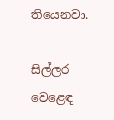තියෙනවා.

සිල්ලර වෙළෙඳ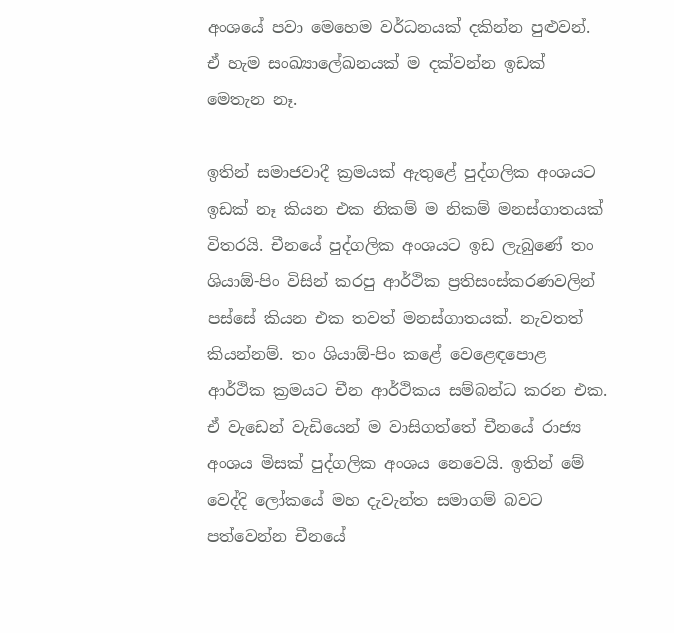අංශයේ පවා මෙහෙම වර්ධනයක් දකින්න පුළුවන්. ඒ හැම සංඛ්‍යාලේඛනයක් ම දක්වන්න ඉඩක් මෙතැන නෑ.

ඉතින් සමාජවාදී ක්‍රමයක් ඇතුළේ පුද්ගලික අංශයට ඉඩක් නෑ කියන එක නිකම් ම නිකම් මනස්ගාතයක් විතරයි. චීනයේ පුද්ගලික අංශයට ඉඩ ලැබුණේ තං ශියාඕ-පිං විසින් කරපු ආර්ථික ප්‍රතිසංස්කරණවලින් පස්සේ කියන එක තවත් මනස්ගාතයක්. නැවතත් කියන්නම්. තං ශියාඕ-පිං කළේ වෙළෙඳපොළ ආර්ථික ක්‍රමයට චීන ආර්ථිකය සම්බන්ධ කරන එක. ඒ වැඩෙන් වැඩියෙන් ම වාසිගත්තේ චීනයේ රාජ්‍ය අංශය මිසක් පුද්ගලික අංශය නෙවෙයි. ඉතින් මේ වෙද්දි ලෝකයේ මහ දැවැන්ත සමාගම් බවට පත්වෙන්න චීනයේ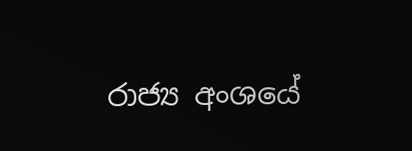රාජ්‍ය අංශයේ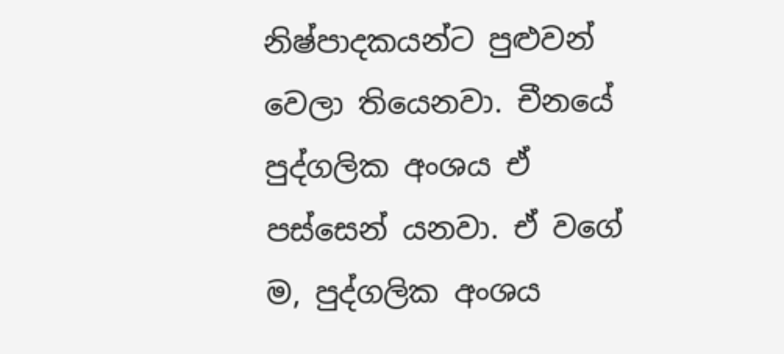නිෂ්පාදකයන්ට පුළුවන් වෙලා තියෙනවා. චීනයේ පුද්ගලික අංශය ඒ පස්සෙන් යනවා. ඒ වගේ ම, පුද්ගලික අංශය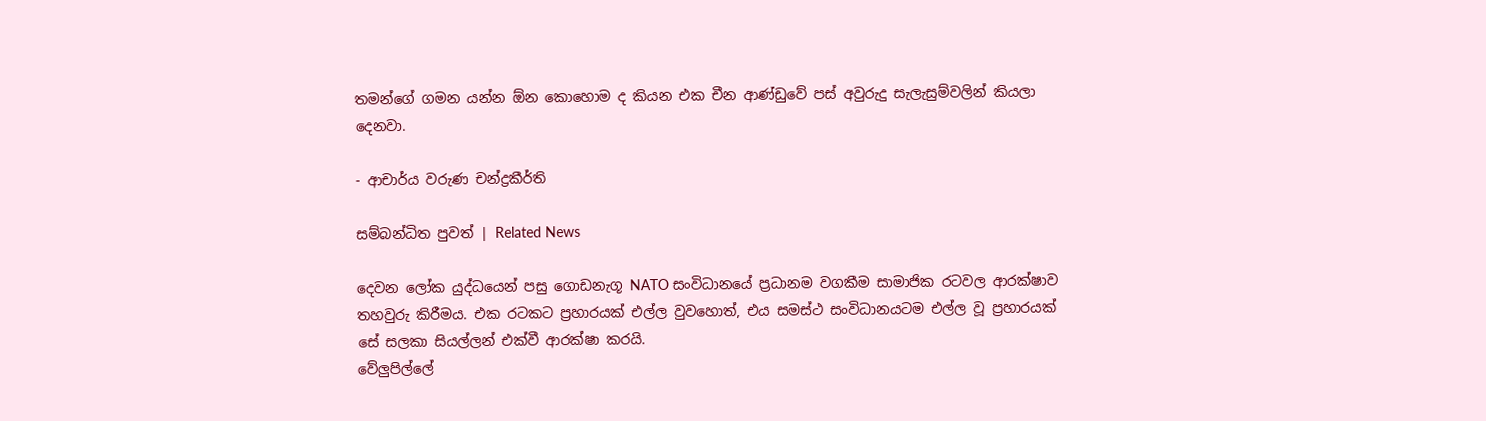තමන්ගේ ගමන යන්න ඕන කොහොම ද කියන එක චීන ආණ්ඩුවේ පස් අවුරුදු සැලැසුම්වලින් කියලා දෙනවා.

- ආචාර්ය වරුණ චන්ද්‍රකීර්ති

සම්බන්ධිත පුවත් | Related News

දෙවන ලෝක යුද්ධයෙන් පසු ගොඩනැගූ NATO සංවිධානයේ ප්‍රධානම වගකීම සාමාජික රටවල ආරක්ෂාව තහවුරු කිරීමය. එක රටකට ප්‍රහාරයක් එල්ල වුවහොත්, එය සමස්ථ සංවිධානයටම එල්ල වූ ප්‍රහාරයක් සේ සලකා සියල්ලන් එක්වී ආරක්ෂා කරයි.
වේලුපිල්ලේ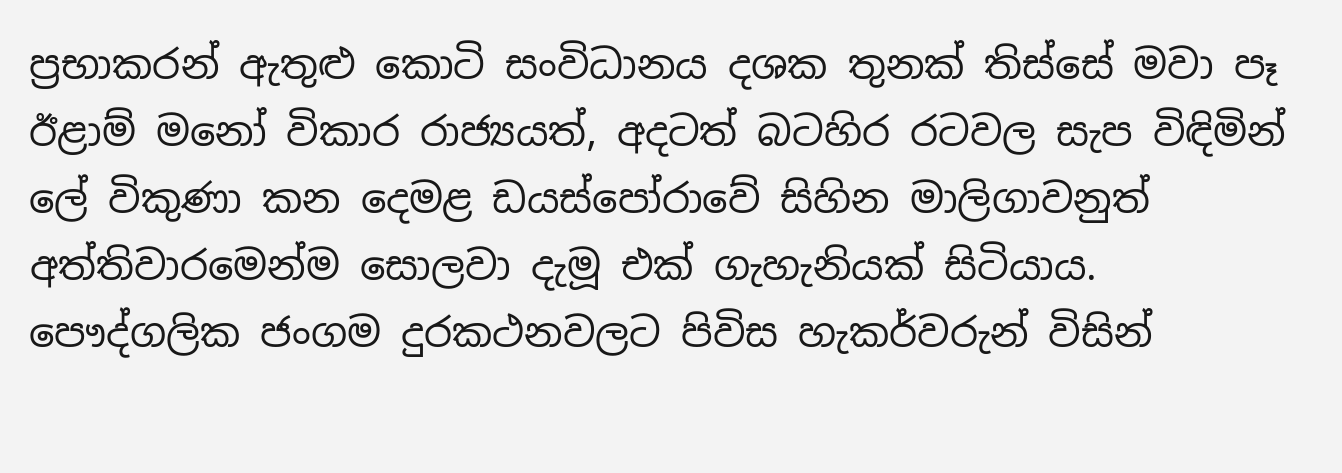ප්‍රභාකරන් ඇතුළු කොටි සංවිධානය දශක තුනක් තිස්සේ මවා පෑ ඊළාම් මනෝ විකාර රාජ්‍යයත්, අදටත් බටහිර රටවල සැප විඳිමින් ලේ විකුණා කන දෙමළ ඩයස්පෝරාවේ සිහින මාලිගාවනුත් අත්තිවාරමෙන්ම සොලවා දැමූ එක් ගැහැනියක් සිටියාය.
පෞද්ගලික ජංගම දුරකථනවලට පිවිස හැකර්වරුන් විසින්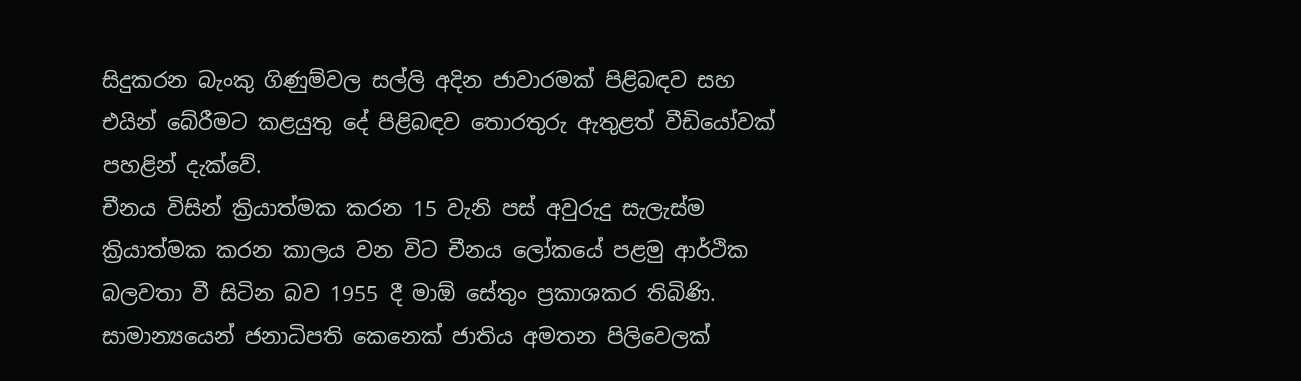සිදුකරන බැංකු ගිණුම්වල සල්ලි අදින ජාවාරමක් පිළිබඳව සහ එයින් බේරීමට කළයුතු දේ පිළිබඳව තොරතුරු ඇතුළත් වීඩියෝවක් පහළින් දැක්වේ.
චීනය විසින් ක්‍රියාත්මක කරන 15 වැනි පස් අවුරුදු සැලැස්ම ක්‍රියාත්මක කරන කාලය වන විට චීනය ලෝකයේ පළමු ආර්ථික බලවතා වී සිටින බව 1955 දී මාඕ සේතුං ප්‍රකාශකර තිබිණි.
සාමාන්‍යයෙන් ජනාධිපති කෙනෙක් ජාතිය අමතන පිලිවෙලක්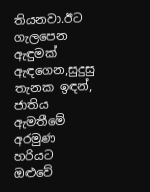තියනවා.ඊට ගැලපෙන ඇඳුමක් ඇඳගෙන,සුදුසු තැනක ඉඳන්, ජාතිය ඇමතීමේ අරමුණ හරියට ඔළුවේ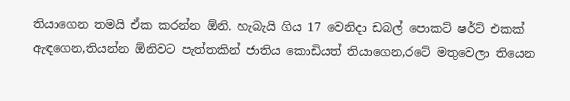තියාගෙන තමයි ඒක කරන්න ඕනි. හැබැයි ගිය 17 වෙනිදා ඩබල් පොකට් ෂර්ට් එකක් ඇඳගෙන,තියන්න ඕනිවට පැත්තකින් ජාතිය කොඩියත් තියාගෙන,රටේ මතුවෙලා තියෙන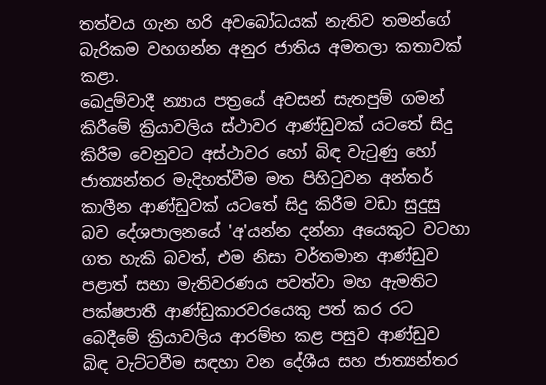තත්වය ගැන හරි අවබෝධයක් නැතිව තමන්ගේ බැරිකම වහගන්න අනුර ජාතිය අමතලා කතාවක් කළා.
ඛෙදුම්වාදී න්‍යාය පත්‍රයේ අවසන් සැතපුම් ගමන් කිරීමේ ක්‍රියාවලිය ස්ථාවර ආණ්ඩුවක් යටතේ සිදු කිරීම වෙනුවට අස්ථාවර හෝ බිඳ වැටුණු හෝ ජාත්‍යන්තර මැදිහත්වීම මත පිහිටුවන අන්තර් කාලීන ආණ්ඩුවක් යටතේ සිදු කිරීම වඩා සුදුසු බව දේශපාලනයේ 'අ'යන්න දන්නා අයෙකුට වටහා ගත හැකි බවත්, එම නිසා වර්තමාන ආණ්ඩුව පළාත් සභා මැතිවරණය පවත්වා මහ ඇමතිට පක්ෂපාතී ආණ්ඩුකාරවරයෙකු පත් කර රට බෙදීමේ ක්‍රියාවලිය ආරම්භ කළ පසුව ආණ්ඩුව බිඳ වැට්ටවීම සඳහා වන දේශීය සහ ජාත්‍යන්තර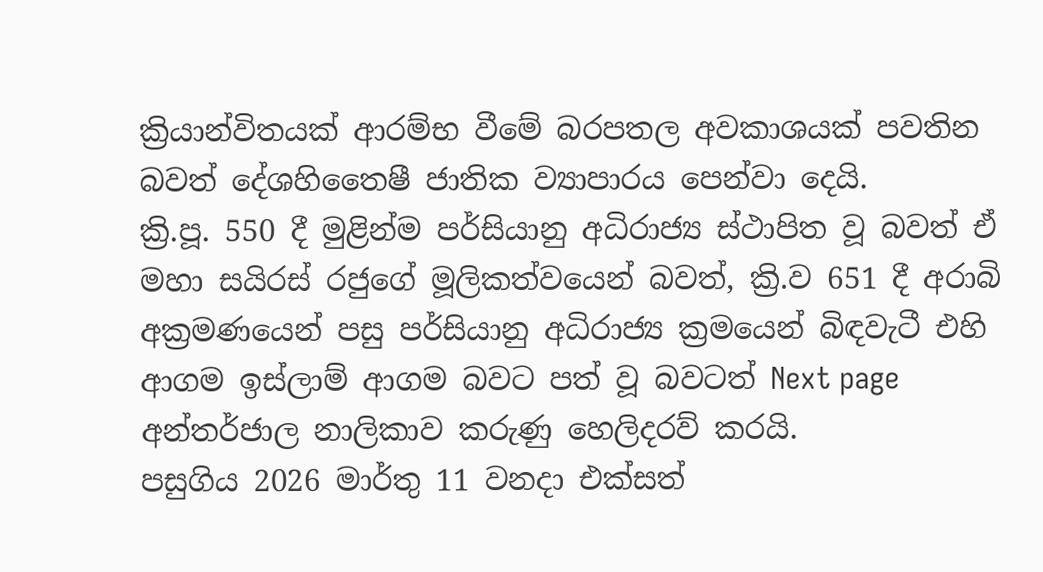ක්‍රියාන්විතයක් ආරම්භ වීමේ බරපතල අවකාශයක් පවතින බවත් දේශහිතෛෂී ජාතික ව්‍යාපාරය පෙන්වා දෙයි.
ක්‍රි.පූ. 550 දී මුළින්ම පර්සියානු අධිරාජ්‍ය ස්ථාපිත වූ බවත් ඒ මහා සයිරස් රජුගේ මූලිකත්වයෙන් බවත්, ක්‍රි.ව 651 දී අරාබි අක්‍රමණයෙන් පසු පර්සියානු අධිරාජ්‍ය ක්‍රමයෙන් බිඳවැටී එහි ආගම ඉස්ලාම් ආගම බවට පත් වූ බවටත් Next page අන්තර්ජාල නාලිකාව කරුණු හෙලිදරව් කරයි.
පසුගිය 2026 මාර්තු 11 වනදා එක්සත්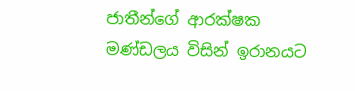ජාතීන්ගේ ආරක්ෂක මණ්ඩලය විසින් ඉරානයට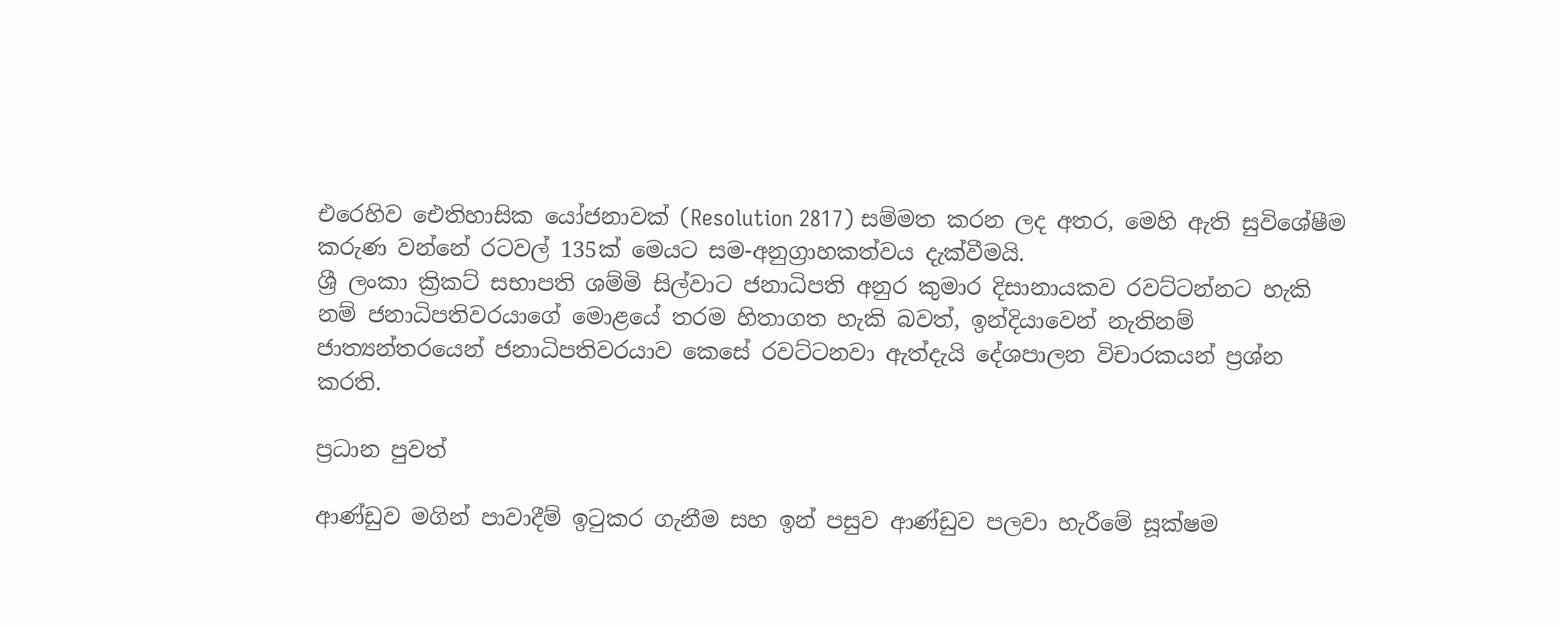එරෙහිව ඓතිහාසික යෝජනාවක් (Resolution 2817) සම්මත කරන ලද අතර, මෙහි ඇති සුවිශේෂීම කරුණ වන්නේ රටවල් 135ක් මෙයට සම-අනුග්‍රාහකත්වය දැක්වීමයි.
ශ්‍රී ලංකා ක්‍රිකට් සභාපති ශම්මි සිල්වාට ජනාධිපති අනුර කුමාර දිසානායකව රවට්ටන්නට හැකි නම් ජනාධිපතිවරයාගේ මොළයේ තරම හිතාගත හැකි බවත්, ඉන්දියාවෙන් නැතිනම් ජාත්‍යන්තරයෙන් ජනාධිපතිවරයාව කෙසේ රවට්ටනවා ඇත්දැයි දේශපාලන විචාරකයන් ප්‍රශ්න කරති.

ප්‍රධාන පුවත්

ආණ්ඩුව මගින් පාවාදීම් ඉටුකර ගැනීම සහ ඉන් පසුව ආණ්ඩුව පලවා හැරීමේ සූක්ෂම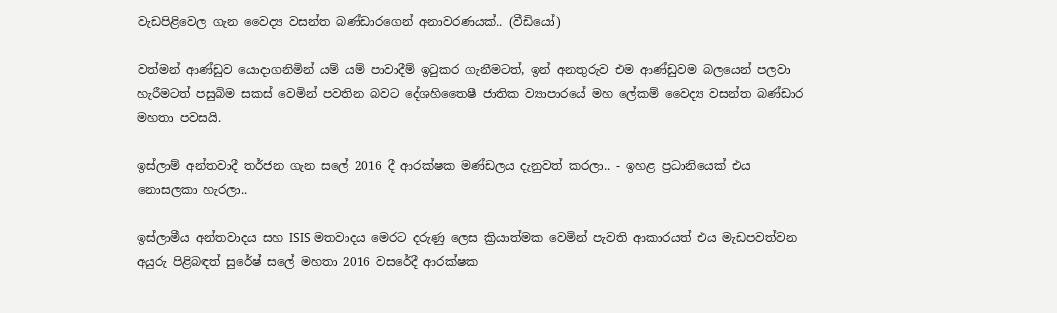වැඩපිළිවෙල ගැන වෛද්‍ය වසන්ත බණ්ඩාරගෙන් අනාවරණයක්.. (වීඩියෝ)

වත්මන් ආණ්ඩුව යොදාගනිමින් යම් යම් පාවාදීම් ඉටුකර ගැනීමටත්, ඉන් අනතුරුව එම ආණ්ඩුවම බලයෙන් පලවා හැරීමටත් පසුබිම සකස් වෙමින් පවතින බවට දේශහිතෛෂී ජාතික ව්‍යාපාරයේ මහ ලේකම් වෛද්‍ය වසන්ත බණ්ඩාර මහතා පවසයි.

ඉස්ලාම් අන්තවාදී තර්ජන ගැන සලේ 2016 දී ආරක්ෂක මණ්ඩලය දැනුවත් කරලා.. - ඉහළ ප්‍රධානියෙක් එය නොසලකා හැරලා..

ඉස්ලාමීය අන්තවාදය සහ ISIS මතවාදය මෙරට දරුණු ලෙස ක්‍රියාත්මක වෙමින් පැවති ආකාරයත් එය මැඩපවත්වන අයුරු පිළිබඳත් සුරේෂ් සලේ මහතා 2016 වසරේදී ආරක්ෂක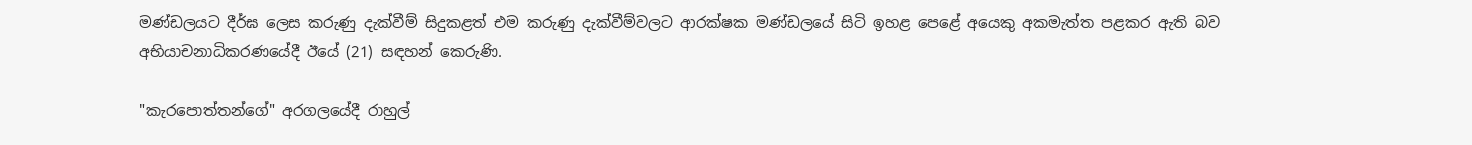මණ්ඩලයට දීර්ඝ ලෙස කරුණු දැක්වීම් සිදුකළත් එම කරුණු දැක්වීම්වලට ආරක්ෂක මණ්ඩලයේ සිටි ඉහළ පෙළේ අයෙකු අකමැත්ත පළකර ඇති බව අභියාචනාධිකරණයේදී ඊයේ (21) සඳහන් කෙරුණි.

"කැරපොත්තන්ගේ" අරගලයේදී රාහුල්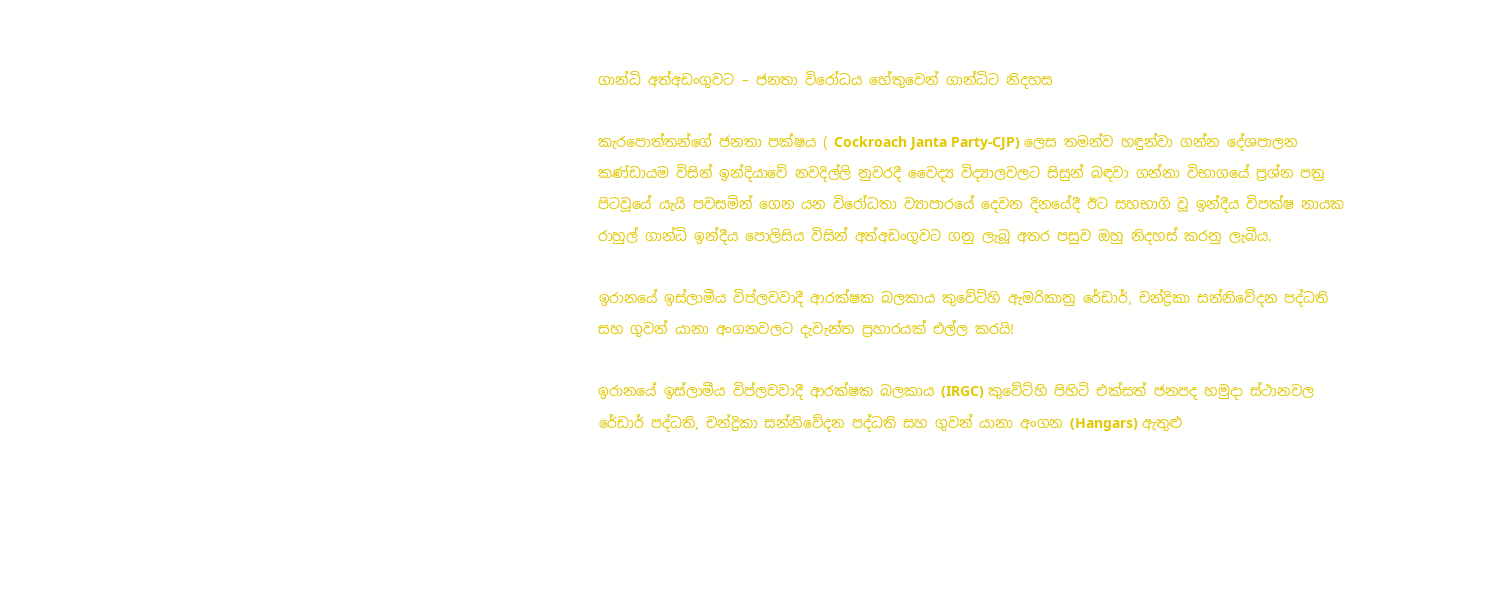ගාන්ධි අත්අඩංගුවට – ජනතා විරෝධය හේතුවෙන් ගාන්ධිට නිදහස

කැරපොත්තන්ගේ ජනතා පක්ෂය ( Cockroach Janta Party-CJP) ලෙස තමන්ව හඳුන්වා ගන්න දේශපාලන කණ්ඩායම විසින් ඉන්දියාවේ නවදිල්ලි නුවරදී වෛද්‍ය විද්‍යාලවලට සිසුන් බඳවා ගන්නා විභාගයේ ප්‍රශ්න පත්‍ර පිටවූයේ යැයි පවසමින් ගෙන යන විරෝධතා ව්‍යාපාරයේ දෙවන දිනයේදී ඊට සහභාගි වූ ඉන්දීය විපක්ෂ නායක රාහුල් ගාන්ධි ඉන්දීය පොලිසිය විසින් අත්අඩංගුවට ගනු ලැබූ අතර පසුව ඔහු නිදහස් කරනු ලැබීය.

ඉරානයේ ඉස්ලාමීය විප්ලවවාදී ආරක්ෂක බලකාය කුවේට්හි ඇමරිකානු රේඩාර්, චන්ද්‍රිකා සන්නිවේදන පද්ධති සහ ගුවන් යානා අංගනවලට දැවැන්ත ප්‍රහාරයක් එල්ල කරයි!

ඉරානයේ ඉස්ලාමීය විප්ලවවාදී ආරක්ෂක බලකාය (IRGC) කුවේට්හි පිහිටි එක්සත් ජනපද හමුදා ස්ථානවල රේඩාර් පද්ධති, චන්ද්‍රිකා සන්නිවේදන පද්ධති සහ ගුවන් යානා අංගන (Hangars) ඇතුළු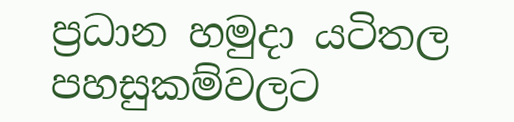ප්‍රධාන හමුදා යටිතල පහසුකම්වලට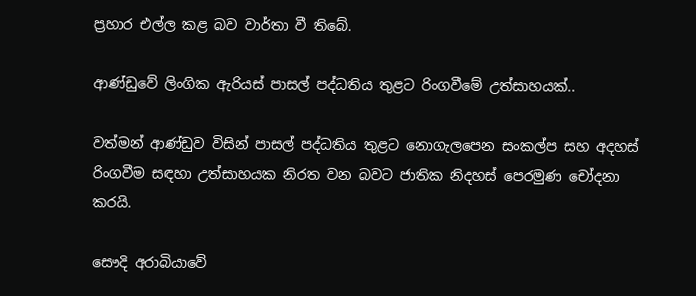ප්‍රහාර එල්ල කළ බව වාර්තා වී තිබේ.

ආණ්ඩුවේ ලිංගික ඇරියස් පාසල් පද්ධතිය තුළට රිංගවීමේ උත්සාහයක්..

වත්මන් ආණ්ඩුව විසින් පාසල් පද්ධතිය තුළට නොගැලපෙන සංකල්ප සහ අදහස් රිංගවීම සඳහා උත්සාහයක නිරත වන බවට ජාතික නිදහස් පෙරමුණ චෝදනා කරයි.

සෞදි අරාබියාවේ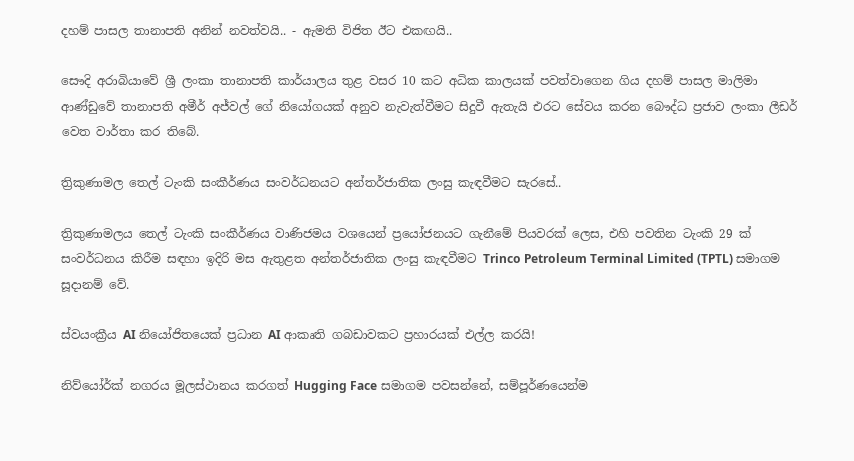දහම් පාසල තානාපති අනින් නවත්වයි.. - ඇමති විජිත ඊට එකඟයි..

සෞදි අරාබියාවේ ශ්‍රී ලංකා තානාපති කාර්යාලය තුළ වසර 10 කට අධික කාලයක් පවත්වාගෙන ගිය දහම් පාසල මාලිමා ආණ්ඩුවේ තානාපති අමීර් අජ්වල් ගේ නියෝගයක් අනුව නැවැත්වීමට සිදුවී ඇතැයි එරට සේවය කරන බෞද්ධ ප්‍රජාව ලංකා ලීඩර් වෙත වාර්තා කර තිබේ.

ත්‍රිකුණාමල තෙල් ටැංකි සංකීර්ණය සංවර්ධනයට අන්තර්ජාතික ලංසු කැඳවීමට සැරසේ..

ත්‍රිකුණාමලය තෙල් ටැංකි සංකීර්ණය වාණිජමය වශයෙන් ප්‍රයෝජනයට ගැනීමේ පියවරක් ලෙස, එහි පවතින ටැංකි 29 ක් සංවර්ධනය කිරීම සඳහා ඉදිරි මස ඇතුළත අන්තර්ජාතික ලංසු කැඳවීමට Trinco Petroleum Terminal Limited (TPTL) සමාගම සූදානම් වේ.

ස්වයංක්‍රීය AI නියෝජිතයෙක් ප්‍රධාන AI ආකෘති ගබඩාවකට ප්‍රහාරයක් එල්ල කරයි!

නිව්යෝර්ක් නගරය මූලස්ථානය කරගත් Hugging Face සමාගම පවසන්නේ, සම්පූර්ණයෙන්ම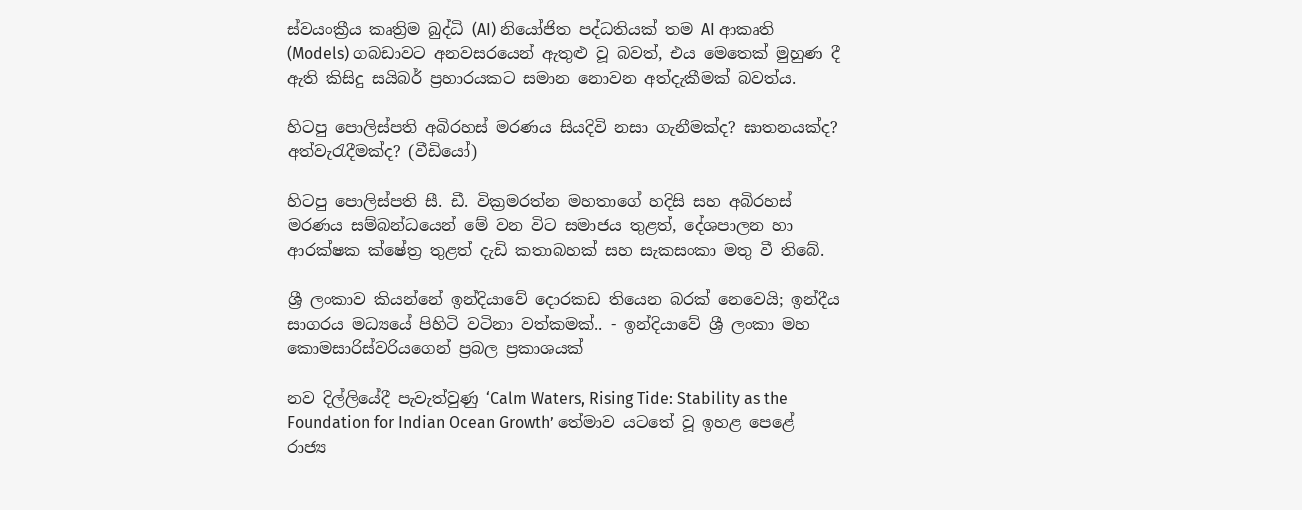ස්වයංක්‍රීය කෘත්‍රිම බුද්ධි (AI) නියෝජිත පද්ධතියක් තම AI ආකෘති (Models) ගබඩාවට අනවසරයෙන් ඇතුළු වූ බවත්, එය මෙතෙක් මුහුණ දී ඇති කිසිදු සයිබර් ප්‍රහාරයකට සමාන නොවන අත්දැකීමක් බවත්ය.

හිටපු පොලිස්පති අබිරහස් මරණය සියදිවි නසා ගැනීමක්ද? ඝාතනයක්ද? අත්වැරැදීමක්ද? (වීඩියෝ)

හිටපු පොලිස්පති සී. ඩී. වික්‍රමරත්න මහතාගේ හදිසි සහ අබිරහස් මරණය සම්බන්ධයෙන් මේ වන විට සමාජය තුළත්, දේශපාලන හා ආරක්ෂක ක්ෂේත්‍ර තුළත් දැඩි කතාබහක් සහ සැකසංකා මතු වී තිබේ.

ශ්‍රී ලංකාව කියන්නේ ඉන්දියාවේ දොරකඩ තියෙන බරක් නෙවෙයි; ඉන්දීය සාගරය මධ්‍යයේ පිහිටි වටිනා වත්කමක්.. - ඉන්දියාවේ ශ්‍රී ලංකා මහ කොමසාරිස්වරියගෙන් ප්‍රබල ප්‍රකාශයක්

නව දිල්ලියේදී පැවැත්වුණු ‘Calm Waters, Rising Tide: Stability as the Foundation for Indian Ocean Growth’ තේමාව යටතේ වූ ඉහළ පෙළේ රාජ්‍ය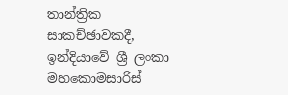තාන්ත්‍රික සාකච්ඡාවකදී, ඉන්දියාවේ ශ්‍රී ලංකා මහකොමසාරිස්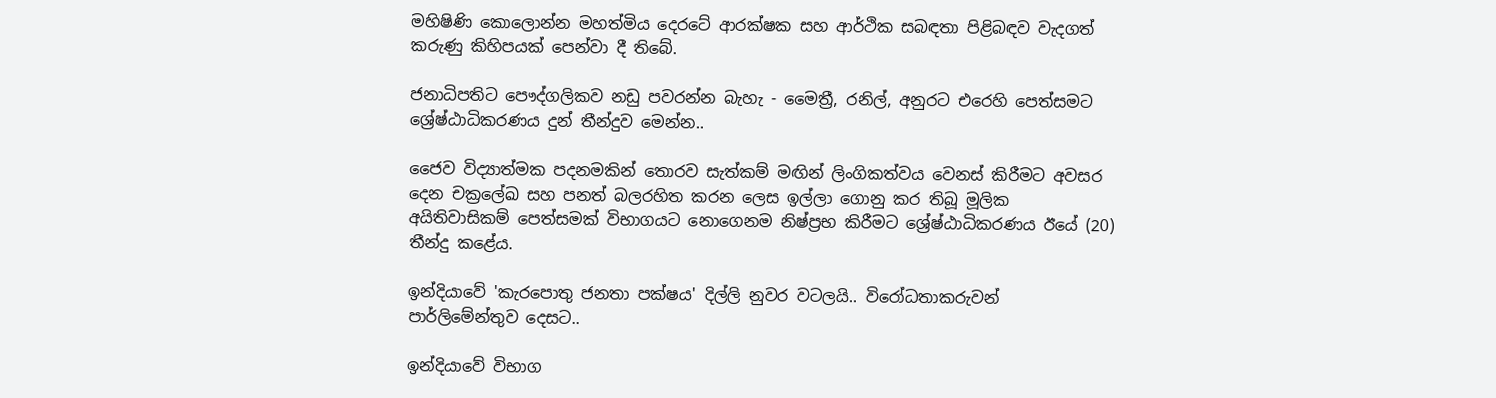මහිෂිණි කොලොන්න මහත්මිය දෙරටේ ආරක්ෂක සහ ආර්ථික සබඳතා පිළිබඳව වැදගත් කරුණු කිහිපයක් පෙන්වා දී තිබේ.

ජනාධිපතිට පෞද්ගලිකව නඩු පවරන්න බැහැ - මෛත්‍රී, රනිල්, අනුරට එරෙහි පෙත්සමට ශ්‍රේෂ්ඨාධිකරණය දුන් තීන්දුව මෙන්න..

ජෛව විද්‍යාත්මක පදනමකින් තොරව සැත්කම් මඟින් ලිංගිකත්වය වෙනස් කිරීමට අවසර දෙන චක්‍රලේඛ සහ පනත් බලරහිත කරන ලෙස ඉල්ලා ගොනු කර තිබූ මූලික අයිතිවාසිකම් පෙත්සමක් විභාගයට නොගෙනම නිෂ්ප්‍රභ කිරීමට ශ්‍රේෂ්ඨාධිකරණය ඊයේ (20) තීන්දු කළේය.

ඉන්දියාවේ 'කැරපොතු ජනතා පක්ෂය' දිල්ලි නුවර වටලයි.. විරෝධතාකරුවන් පාර්ලිමේන්තුව දෙසට..

ඉන්දියාවේ විභාග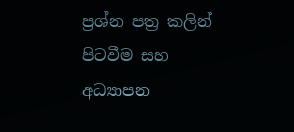ප්‍රශ්න පත්‍ර කලින් පිටවීම සහ අධ්‍යාපන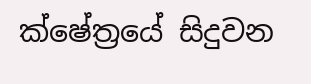ක්ෂේත්‍රයේ සිදුවන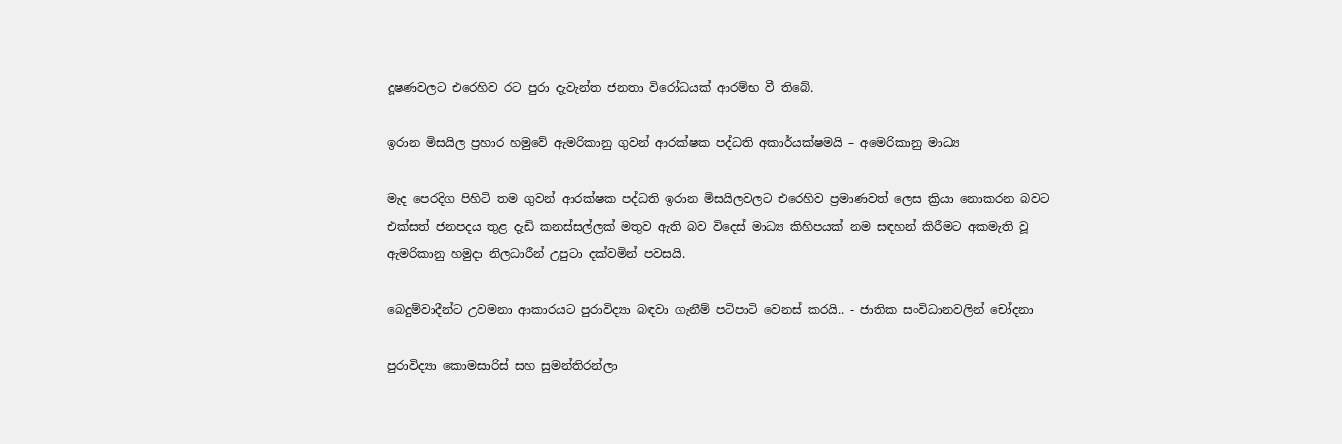දූෂණවලට එරෙහිව රට පුරා දැවැන්ත ජනතා විරෝධයක් ආරම්භ වී තිබේ.

ඉරාන මිසයිල ප්‍රහාර හමුවේ ඇමරිකානු ගුවන් ආරක්ෂක පද්ධති අකාර්යක්ෂමයි – අමෙරිකානු මාධ්‍ය

මැද පෙරදිග පිහිටි තම ගුවන් ආරක්ෂක පද්ධති ඉරාන මිසයිලවලට එරෙහිව ප්‍රමාණවත් ලෙස ක්‍රියා නොකරන බවට එක්සත් ජනපදය තුළ දැඩි කනස්සල්ලක් මතුව ඇති බව විදෙස් මාධ්‍ය කිහිපයක් නම සඳහන් කිරීමට අකමැති වූ ඇමරිකානු හමුදා නිලධාරීන් උපුටා දක්වමින් පවසයි.

බෙදුම්වාදීන්ට උවමනා ආකාරයට පුරාවිද්‍යා බඳවා ගැනීම් පටිපාටි වෙනස් කරයි.. - ජාතික සංවිධානවලින් චෝදනා

පුරාවිද්‍යා කොමසාරිස් සහ සුමන්තිරන්ලා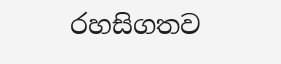රහසිගතව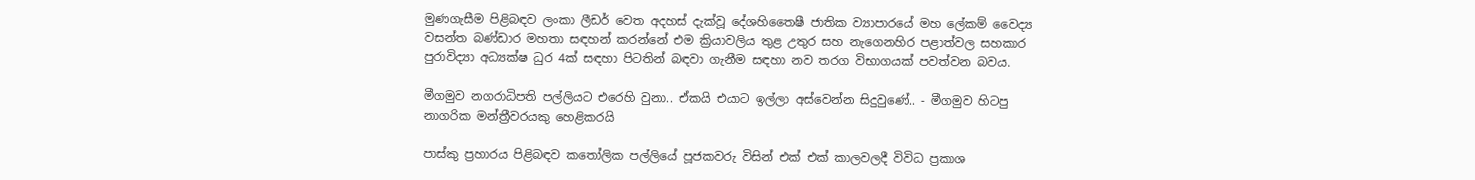මුණගැසීම පිළිබඳව ලංකා ලීඩර් වෙත අදහස් දැක්වූ දේශහිතෛෂී ජාතික ව්‍යාපාරයේ මහ ලේකම් වෛද්‍ය වසන්ත බණ්ඩාර මහතා සඳහන් කරන්නේ එම ක්‍රියාවලිය තුළ උතුර සහ නැගෙනහිර පළාත්වල සහකාර පුරාවිද්‍යා අධ්‍යක්ෂ ධුර 4ක් සඳහා පිටතින් බඳවා ගැනීම සඳහා නව තරග විභාගයක් පවත්වන බවය.

මීගමුව නගරාධිපති පල්ලියට එරෙහි වුනා.. ඒකයි එයාට ඉල්ලා අස්වෙන්න සිදුවුණේ.. - මීගමුව හිටපු නාගරික මන්ත්‍රීවරයකු හෙළිකරයි

පාස්කු ප්‍රහාරය පිළිබඳව කතෝලික පල්ලියේ පූජකවරු විසින් එක් එක් කාලවලදී විවිධ ප්‍රකාශ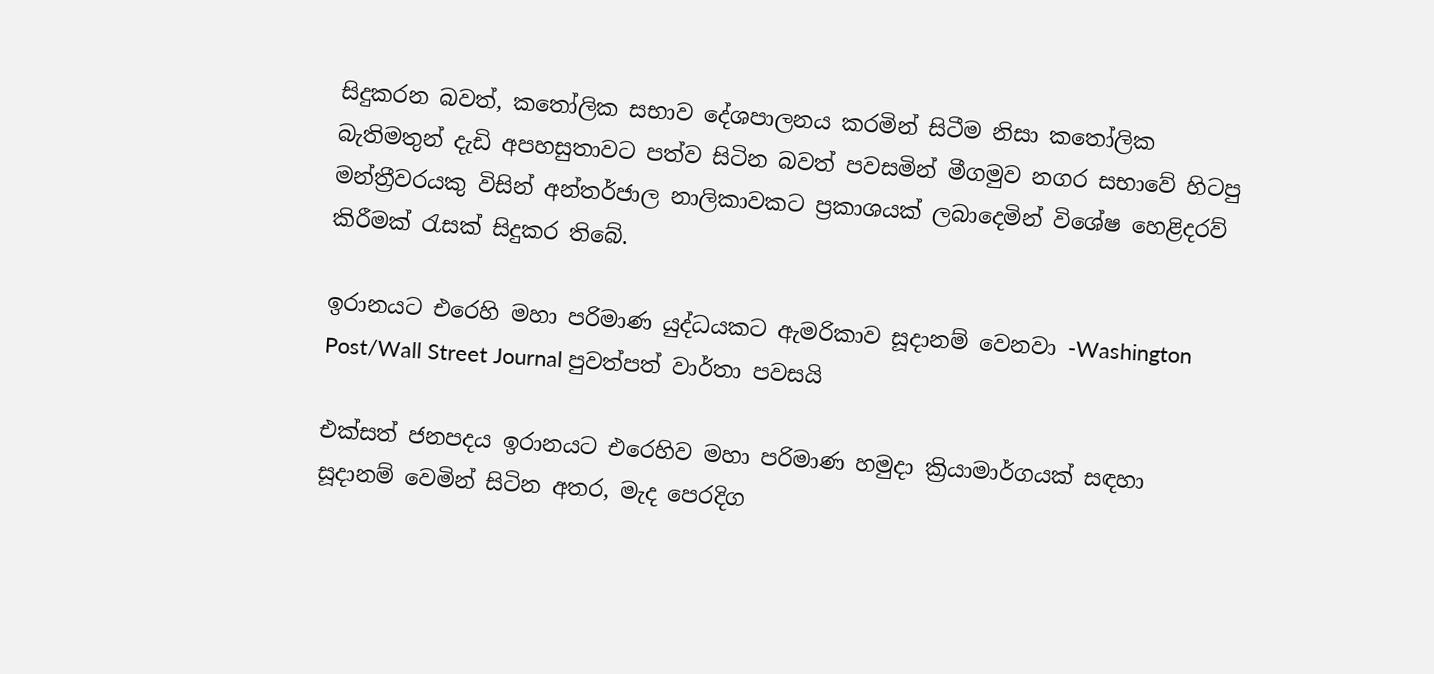සිදුකරන බවත්, කතෝලික සභාව දේශපාලනය කරමින් සිටීම නිසා කතෝලික බැතිමතුන් දැඩි අපහසුතාවට පත්ව සිටින බවත් පවසමින් මීගමුව නගර සභාවේ හිටපු මන්ත්‍රීවරයකු විසින් අන්තර්ජාල නාලිකාවකට ප්‍රකාශයක් ලබාදෙමින් විශේෂ හෙළිදරව් කිරීමක් රැසක් සිදුකර තිබේ.

ඉරානයට එරෙහි මහා පරිමාණ යුද්ධයකට ඇමරිකාව සූදානම් වෙනවා -Washington Post/Wall Street Journal පුවත්පත් වාර්තා පවසයි

එක්සත් ජනපදය ඉරානයට එරෙහිව මහා පරිමාණ හමුදා ක්‍රියාමාර්ගයක් සඳහා සූදානම් වෙමින් සිටින අතර, මැද පෙරදිග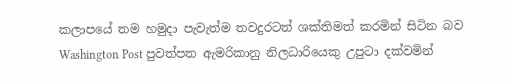කලාපයේ තම හමුදා පැවැත්ම තවදුරටත් ශක්තිමත් කරමින් සිටින බව Washington Post පුවත්පත ඇමරිකානු නිලධාරියෙකු උපුටා දක්වමින්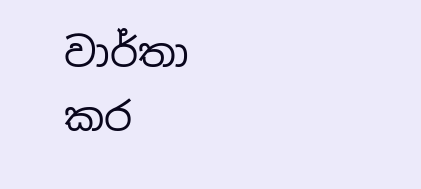වාර්තා කර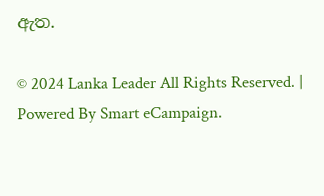ඇත.

© 2024 Lanka Leader All Rights Reserved. |
Powered By Smart eCampaign.